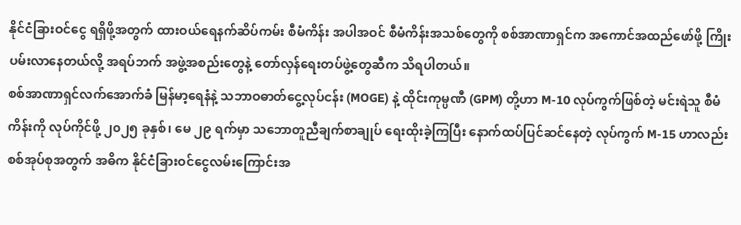နိုင်ငံခြားဝင်ငွေ ရရှိဖို့အတွက် ထားဝယ်ရေနက်ဆိပ်ကမ်း စီမံကိန်း အပါအဝင် စီမံကိန်းအသစ်တွေကို စစ်အာဏာရှင်က အကောင်အထည်ဖော်ဖို့ ကြိုးပမ်းလာနေတယ်လို့ အရပ်ဘက် အဖွဲ့အစည်းတွေနဲ့ တော်လှန်ရေးတပ်ဖွဲ့တွေဆီက သိရပါတယ်။
စစ်အာဏာရှင်လက်အောက်ခံ မြန်မာ့ရေနံနဲ့ သဘာဝဓာတ်ငွေ့လုပ်ငန်း (MOGE) နဲ့ ထိုင်းကုမ္ပဏီ (GPM) တို့ဟာ M-10 လုပ်ကွက်ဖြစ်တဲ့ မင်းရဲသူ စီမံကိန်းကို လုပ်ကိုင်ဖို့ ၂၀၂၅ ခုနှစ်၊ မေ ၂၉ ရက်မှာ သဘောတူညီချက်စာချုပ် ရေးထိုးခဲ့ကြပြီး နောက်ထပ်ပြင်ဆင်နေတဲ့ လုပ်ကွက် M-15 ဟာလည်း စစ်အုပ်စုအတွက် အဓိက နိုင်ငံခြားဝင်ငွေလမ်းကြောင်းအ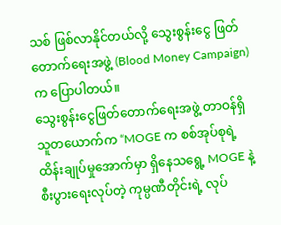သစ် ဖြစ်လာနိုင်တယ်လို့ သွေးစွန်းငွေ ဖြတ်တောက်ရေးအဖွဲ့ (Blood Money Campaign) က ပြောပါတယ်။
သွေးစွန်းငွေဖြတ်တောက်ရေးအဖွဲ့ တာဝန်ရှိသူတယောက်က “MOGE က စစ်အုပ်စုရဲ့ ထိန်းချုပ်မှုအောက်မှာ ရှိနေသရွေ့ MOGE နဲ့ စီးပွားရေးလုပ်တဲ့ ကုမ္ပဏီတိုင်းရဲ့ လုပ်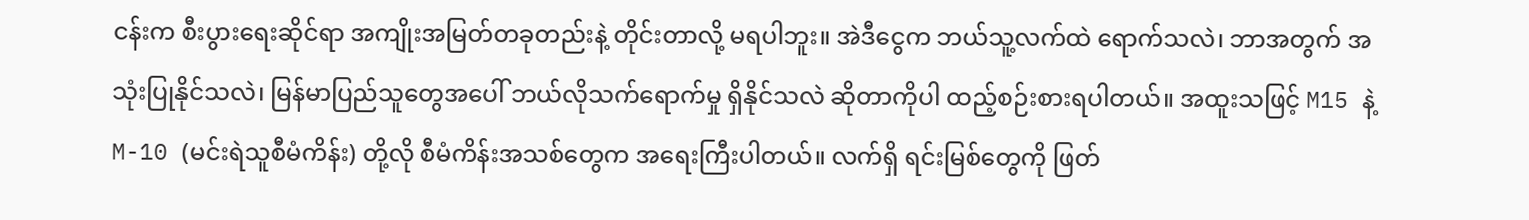ငန်းက စီးပွားရေးဆိုင်ရာ အကျိုးအမြတ်တခုတည်းနဲ့ တိုင်းတာလို့ မရပါဘူး။ အဲဒီငွေက ဘယ်သူ့လက်ထဲ ရောက်သလဲ၊ ဘာအတွက် အသုံးပြုနိုင်သလဲ၊ မြန်မာပြည်သူတွေအပေါ် ဘယ်လိုသက်ရောက်မှု ရှိနိုင်သလဲ ဆိုတာကိုပါ ထည့်စဉ်းစားရပါတယ်။ အထူးသဖြင့် M15 နဲ့ M-10 (မင်းရဲသူစီမံကိန်း) တို့လို စီမံကိန်းအသစ်တွေက အရေးကြီးပါတယ်။ လက်ရှိ ရင်းမြစ်တွေကို ဖြတ်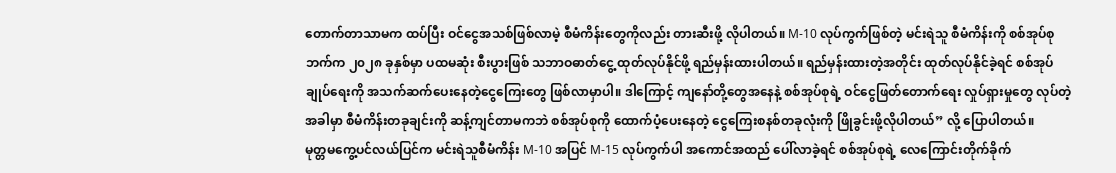တောက်တာသာမက ထပ်ပြီး ဝင်ငွေအသစ်ဖြစ်လာမဲ့ စီမံကိန်းတွေကိုလည်း တားဆီးဖို့ လိုပါတယ်။ M-10 လုပ်ကွက်ဖြစ်တဲ့ မင်းရဲသူ စီမံကိန်းကို စစ်အုပ်စုဘက်က ၂၀၂၈ ခုနှစ်မှာ ပထမဆုံး စီးပွားဖြစ် သဘာဝဓာတ်ငွေ့ ထုတ်လုပ်နိုင်ဖို့ ရည်မှန်းထားပါတယ်။ ရည်မှန်းထားတဲ့အတိုင်း ထုတ်လုပ်နိုင်ခဲ့ရင် စစ်အုပ်ချုပ်ရေးကို အသက်ဆက်ပေးနေတဲ့ငွေကြေးတွေ ဖြစ်လာမှာပါ။ ဒါကြောင့် ကျနော်တို့တွေအနေနဲ့ စစ်အုပ်စုရဲ့ ဝင်ငွေဖြတ်တောက်ရေး လှုပ်ရှားမှုတွေ လုပ်တဲ့အခါမှာ စီမံကိန်းတခုချင်းကို ဆန့်ကျင်တာမကဘဲ စစ်အုပ်စုကို ထောက်ပံ့ပေးနေတဲ့ ငွေကြေးစနစ်တခုလုံးကို ဖြိုခွင်းဖို့လိုပါတယ်” လို့ ပြောပါတယ်။
မုတ္တမကွေ့ပင်လယ်ပြင်က မင်းရဲသူစီမံကိန်း M-10 အပြင် M-15 လုပ်ကွက်ပါ အကောင်အထည် ပေါ်လာခဲ့ရင် စစ်အုပ်စုရဲ့ လေကြောင်းတိုက်ခိုက်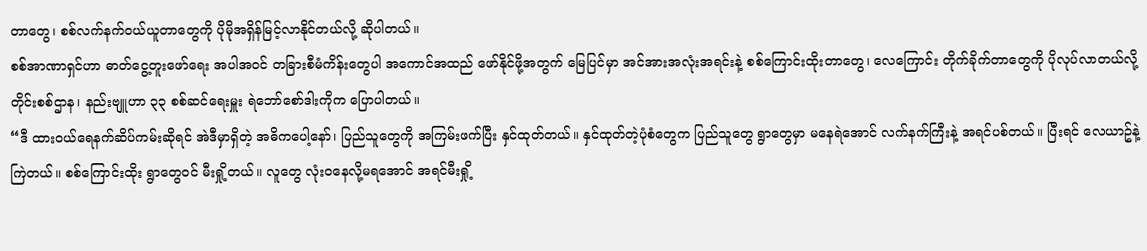တာတွေ၊ စစ်လက်နက်ဝယ်ယူတာတွေကို ပိုမိုအရှိန်မြင့်လာနိုင်တယ်လို့ ဆိုပါတယ်။
စစ်အာဏာရှင်ဟာ ဓာတ်ငွေ့တူးဖော်ရေး အပါအဝင် တခြားစီမံကိန်းတွေပါ အကောင်အထည် ဖော်နိုင်ဖို့အတွက် မြေပြင်မှာ အင်အားအလုံးအရင်းနဲ့ စစ်ကြောင်းထိုးတာတွေ၊ လေကြောင်း တိုက်ခိုက်တာတွေကို ပိုလုပ်လာတယ်လို့ တိုင်းစစ်ဌာန၊ နည်းဗျူဟာ ၃၃ စစ်ဆင်ရေးမှူး ရဲဘော်စော်ဒါးကိုက ပြောပါတယ်။
“ဒီ ထားဝယ်ရေနက်ဆိပ်ကမ်းဆိုရင် အဲဒီမှာရှိတဲ့ အဓိကပေါ့နော်၊ ပြည်သူတွေကို အကြမ်းဖက်ပြီး နှင်ထုတ်တယ်။ နှင်ထုတ်တဲ့ပုံစံတွေက ပြည်သူတွေ ရွာတွေမှာ မနေရဲအောင် လက်နက်ကြီးနဲ့ အရင်ပစ်တယ်။ ပြီးရင် လေယာဥ်နဲ့ကြဲတယ်။ စစ်ကြောင်းထိုး ရွာတွေဝင် မီးရှို့တယ်။ လူတွေ လုံးဝနေလို့မရအောင် အရင်မီးရှို့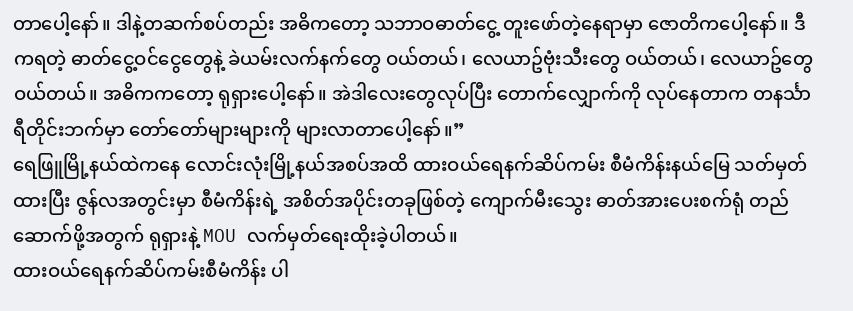တာပေါ့နော်။ ဒါနဲ့တဆက်စပ်တည်း အဓိကတော့ သဘာဝဓာတ်ငွေ့ တူးဖော်တဲ့နေရာမှာ ဇောတိကပေါ့နော်။ ဒီကရတဲ့ ဓာတ်ငွေ့ဝင်ငွေတွေနဲ့ ခဲယမ်းလက်နက်တွေ ဝယ်တယ်၊ လေယာဥ်ဗုံးသီးတွေ ဝယ်တယ်၊ လေယာဥ်တွေဝယ်တယ်။ အဓိကကတော့ ရုရှားပေါ့နော်။ အဲဒါလေးတွေလုပ်ပြီး တောက်လျှောက်ကို လုပ်နေတာက တနင်္သာရီတိုင်းဘက်မှာ တော်တော်များများကို များလာတာပေါ့နော်။”
ရေဖြူမြို့နယ်ထဲကနေ လောင်းလုံးမြို့နယ်အစပ်အထိ ထားဝယ်ရေနက်ဆိပ်ကမ်း စီမံကိန်းနယ်မြေ သတ်မှတ်ထားပြီး ဇွန်လအတွင်းမှာ စီမံကိန်းရဲ့ အစိတ်အပိုင်းတခုဖြစ်တဲ့ ကျောက်မီးသွေး ဓာတ်အားပေးစက်ရုံ တည်ဆောက်ဖို့အတွက် ရုရှားနဲ့ MOU လက်မှတ်ရေးထိုးခဲ့ပါတယ်။
ထားဝယ်ရေနက်ဆိပ်ကမ်းစီမံကိန်း ပါ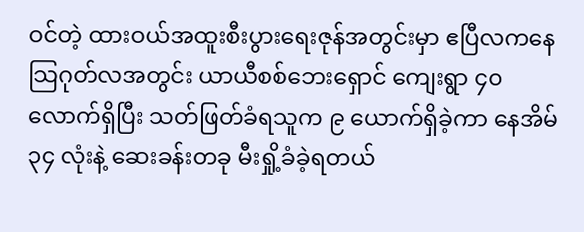ဝင်တဲ့ ထားဝယ်အထူးစီးပွားရေးဇုန်အတွင်းမှာ ဧပြီလကနေ သြဂုတ်လအတွင်း ယာယီစစ်ဘေးရှောင် ကျေးရွာ ၄၀ လောက်ရှိပြီး သတ်ဖြတ်ခံရသူက ၉ ယောက်ရှိခဲ့ကာ နေအိမ် ၃၄ လုံးနဲ့ ဆေးခန်းတခု မီးရှို့ခံခဲ့ရတယ်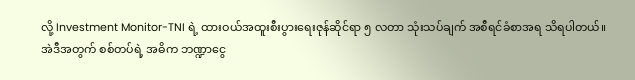လို့ Investment Monitor-TNI ရဲ့ ထားဝယ်အထူးစီးပွားရေးဇုန်ဆိုင်ရာ ၅ လတာ သုံးသပ်ချက် အစီရင်ခံစာအရ သိရပါတယ်။
အဲဒီအတွက် စစ်တပ်ရဲ့ အဓိက ဘဏ္ဍာငွေ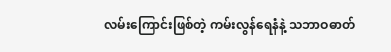လမ်းကြောင်းဖြစ်တဲ့ ကမ်းလွန်ရေနံနဲ့ သဘာဝဓာတ်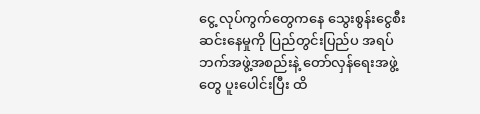ငွေ့ လုပ်ကွက်တွေကနေ သွေးစွန်းငွေစီးဆင်းနေမှုကို ပြည်တွင်းပြည်ပ အရပ်ဘက်အဖွဲ့အစည်းနဲ့ တော်လှန်ရေးအဖွဲ့တွေ ပူးပေါင်းပြီး ထိ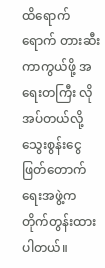ထိရောက်ရောက် တားဆီးကာကွယ်ဖို့ အရေးတကြီး လိုအပ်တယ်လို့ သွေးစွန်းငွေဖြတ်တောက်ရေးအဖွဲ့က တိုက်တွန်းထားပါတယ်။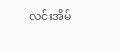လင်းအိမ်